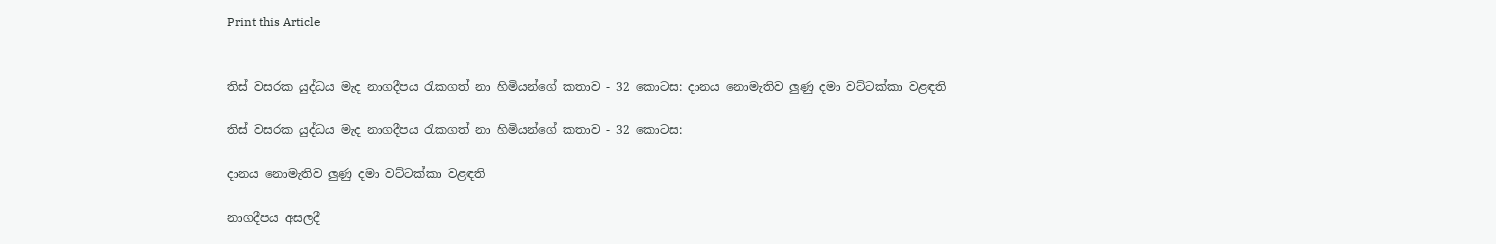Print this Article


තිස් වසරක යුද්ධය මැද නාගදීපය රැකගත් නා හිමියන්ගේ කතාව - 32 කොටස: දානය නොමැතිව ලුණු දමා වට්ටක්කා වළඳති

තිස් වසරක යුද්ධය මැද නාගදීපය රැකගත් නා හිමියන්ගේ කතාව - 32 කොටස:

දානය නොමැතිව ලුණු දමා වට්ටක්කා වළඳති

නාගදීපය අසලදී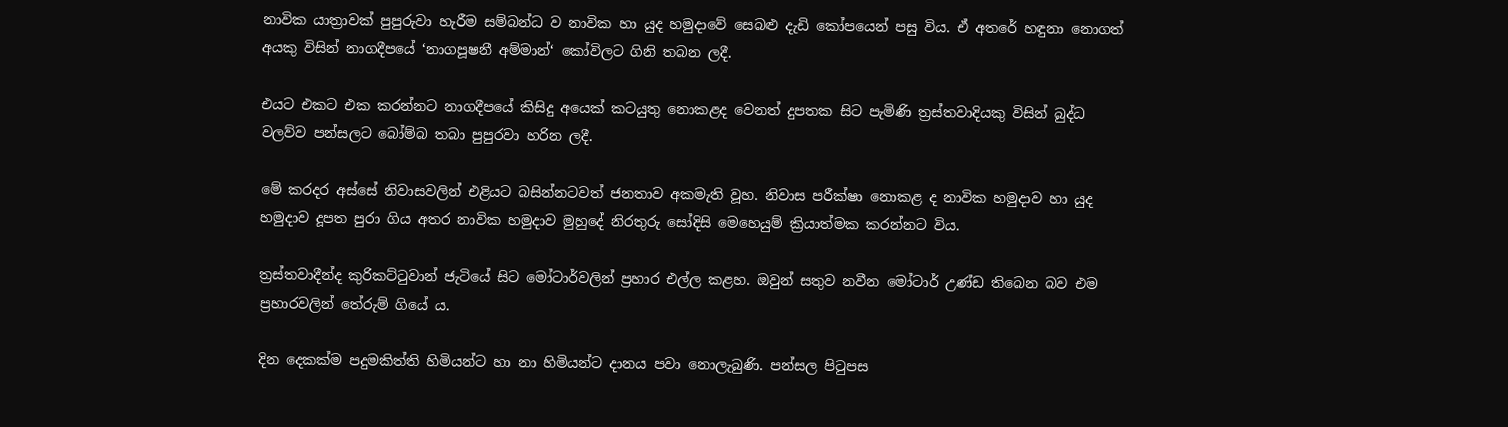නාවික යාත්‍රාවක් පුපුරුවා හැරීම සම්බන්ධ ව නාවික හා යුද හමුදාවේ සෙබළු දැඩි කෝපයෙන් පසු විය. ඒ අතරේ හඳුනා නොගත් අයකු විසින් නාගදීපයේ ‘නාගපූෂනී අම්මාන්‘ කෝවිලට ගිනි තබන ලදී.

එයට එකට එක කරන්නට නාගදීපයේ කිසිදු අයෙක් කටයුතු නොකළද වෙනත් දුපතක සිට පැමිණි ත්‍රස්තවාදියකු විසින් බුද්ධ වලව්ව පන්සලට බෝම්බ තබා පුපුරවා හරින ලදී.

මේ කරදර අස්සේ නිවාසවලින් එළියට බසින්නටවත් ජනතාව අකමැති වූහ. නිවාස පරීක්ෂා නොකළ ද නාවික හමුදාව හා යුද හමුදාව දූපත පුරා ගිය අතර නාවික හමුදාව මුහුදේ නිරතුරු සෝදිසි මෙහෙයුම් ක්‍රියාත්මක කරන්නට විය.

ත්‍රස්තවාදීන්ද කුරිකට්ටුවාන් ජැටියේ සිට මෝටාර්වලින් ප්‍රහාර එල්ල කළහ. ඔවුන් සතුව නවීන මෝටාර් උණ්ඩ තිබෙන බව එම ප්‍රහාරවලින් තේරුම් ගියේ ය.

දින දෙකක්ම පදුමකිත්ති හිමියන්ට හා නා හිමියන්ට දානය පවා නොලැබුණි. පන්සල පිටුපස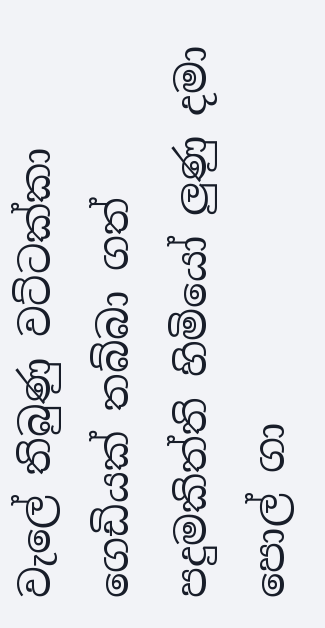වැලේ තිබුණු වට්ටක්කා ගෙඩියක් තබ්බා ගත් පදුමකිත්ති හිමියෝ ලුණු දමා පොල් ගා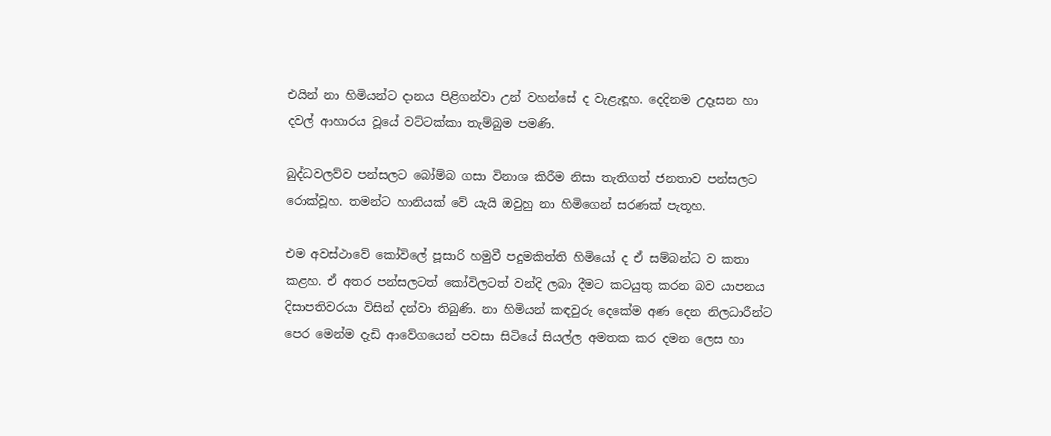එයින් නා හිමියන්ට දානය පිළිගන්වා උන් වහන්සේ ද වැළැඳූහ. දෙදිනම උදෑසන හා දවල් ආහාරය වූයේ වට්ටක්කා තැම්බුම පමණි.

බුද්ධවලව්ව පන්සලට බෝම්බ ගසා විනාශ කිරීම නිසා තැතිගත් ජනතාව පන්සලට රොක්වූහ. තමන්ට හානියක් වේ යැයි ඔවුහු නා හිමිගෙන් සරණක් පැතූහ.

එම අවස්ථාවේ කෝවිලේ පූසාරි හමුවී පදුමකිත්ති හිමියෝ ද ඒ සම්බන්ධ ව කතා කළහ. ඒ අතර පන්සලටත් කෝවිලටත් වන්දි ලබා දීමට කටයුතු කරන බව යාපනය දිසාපතිවරයා විසින් දන්වා තිබුණි. නා හිමියන් කඳවුරු දෙකේම අණ දෙන නිලධාරීන්ට පෙර මෙන්ම දැඩි ආවේගයෙන් පවසා සිටියේ සියල්ල අමතක කර දමන ලෙස හා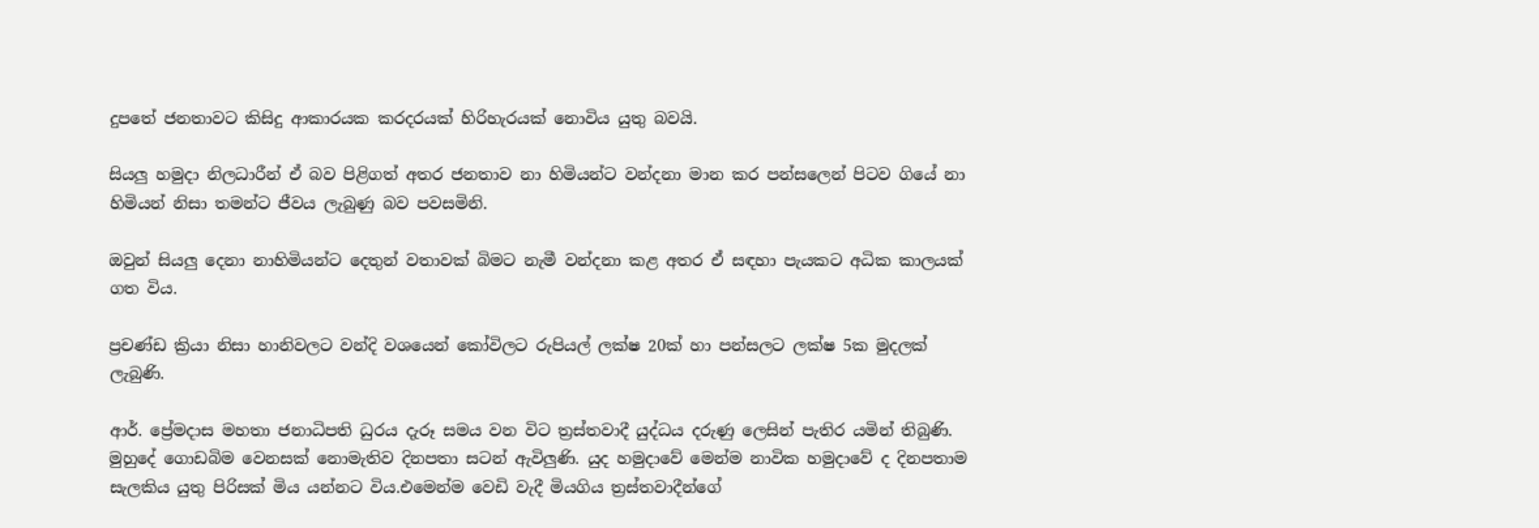දුපතේ ජනතාවට කිසිදු ආකාරයක කරදරයක් හිරිහැරයක් නොවිය යුතු බවයි.

සියලු හමුදා නිලධාරීන් ඒ බව පිළිගත් අතර ජනතාව නා හිමියන්ට වන්දනා මාන කර පන්සලෙන් පිටව ගියේ නා හිමියන් නිසා තමන්ට ජීවය ලැබුණු බව පවසමිනි.

ඔවුන් සියලු දෙනා නාහිමියන්ට දෙතුන් වතාවක් බිමට නැමී වන්දනා කළ අතර ඒ සඳහා පැයකට අධික කාලයක් ගත විය.

ප්‍රචණ්ඩ ක්‍රියා නිසා හානිවලට වන්දි වශයෙන් කෝවිලට රුපියල් ලක්ෂ 20ක් හා පන්සලට ලක්ෂ 5ක මුදලක් ලැබුණි.

ආර්. ප්‍රේමදාස මහතා ජනාධිපති ධුරය දැරූ සමය වන විට ත්‍රස්තවාදී යුද්ධය දරුණු ලෙසින් පැතිර යමින් තිබුණි. මුහුදේ ගොඩබිම වෙනසක් නොමැතිව දිනපතා සටන් ඇවිලුණි. යුද හමුදාවේ මෙන්ම නාවික හමුදාවේ ද දිනපතාම සැලකිය යුතු පිරිසක් මිය යන්නට විය.එමෙන්ම වෙඩි වැදී මියගිය ත්‍රස්තවාදීන්ගේ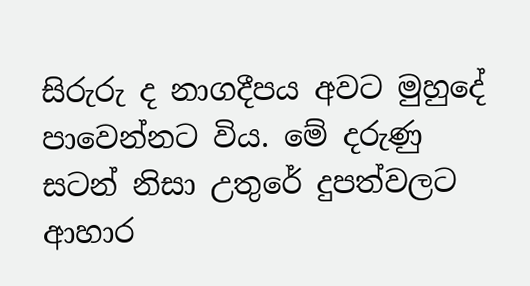සිරුරු ද නාගදීපය අවට මුහුදේ පාවෙන්නට විය. මේ දරුණු සටන් නිසා උතුරේ දුපත්වලට ආහාර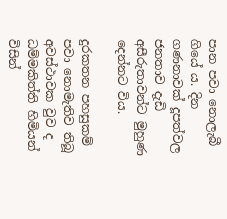පාන පවා නොලැබී ගියේ ය. දින ගණනාවක් දූපත්වල ජනතාව දැඩි අසීරුතාවන්ට මුහුණ දෙන්නට විය.

දුරකතන පහසුකම් පවා නොමැතිව තිබූ අවස්ථාවක වුව ද ධම්මකිත්ති හිමියන් විසින්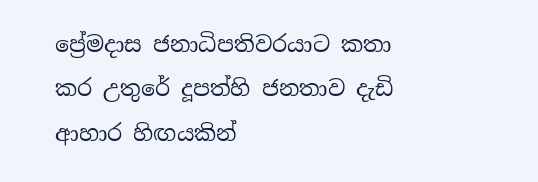ප්‍රේමදාස ජනාධිපතිවරයාට කතා කර උතුරේ දූපත්හි ජනතාව දැඩි ආහාර හිඟයකින්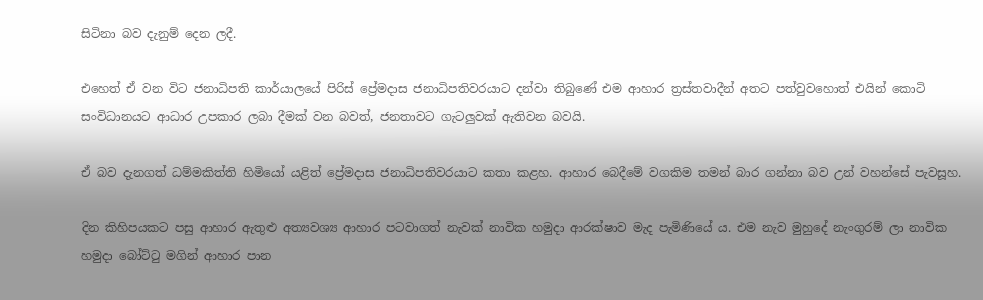සිටිනා බව දැනුම් දෙන ලදී.

එහෙත් ඒ වන විට ජනාධිපති කාර්යාලයේ පිරිස් ප්‍රේමදාස ජනාධිපතිවරයාට දන්වා තිබුණේ එම ආහාර ත්‍රස්තවාදීන් අතට පත්වුවහොත් එයින් කොටි සංවිධානයට ආධාර උපකාර ලබා දීමක් වන බවත්, ජනතාවට ගැටලුවක් ඇතිවන බවයි.

ඒ බව දැනගත් ධම්මකිත්ති හිමියෝ යළිත් ප්‍රේමදාස ජනාධිපතිවරයාට කතා කළහ. ආහාර බෙදීමේ වගකිම තමන් බාර ගන්නා බව උන් වහන්සේ පැවසූහ.

දින කිහිපයකට පසු ආහාර ඇතුළු අත්‍යවශ්‍ය ආහාර පටවාගත් නැවක් නාවික හමුදා ආරක්ෂාව මැද පැමිණියේ ය. එම නැව මුහුදේ නැංගුරම් ලා නාවික හමුදා බෝට්ටු මගින් ආහාර පාන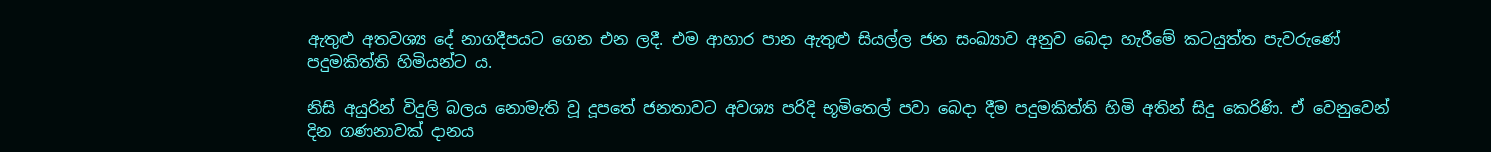ඇතුළු අතවශ්‍ය දේ නාගදීපයට ගෙන එන ලදී. එම ආහාර පාන ඇතුළු සියල්ල ජන සංඛ්‍යාව අනුව බෙදා හැරීමේ කටයුත්ත පැවරුණේ පදුමකිත්ති හිමියන්ට ය.

නිසි අයුරින් විදුලි බලය නොමැති වූ දූපතේ ජනතාවට අවශ්‍ය පරිදි භූමිතෙල් පවා බෙදා දීම පදුමකිත්ති හිමි අතින් සිදු කෙරිණි. ඒ වෙනුවෙන් දින ගණනාවක් දානය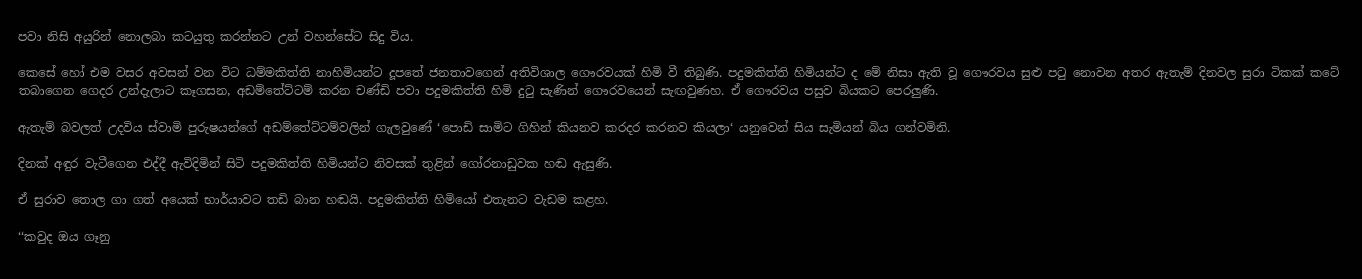පවා නිසි අයුරින් නොලබා කටයුතු කරන්නට උන් වහන්සේට සිදු විය.

කෙසේ හෝ එම වසර අවසන් වන විට ධම්මකිත්ති නාහිමියන්ට දූපතේ ජනතාවගෙන් අතිවිශාල ගෞරවයක් හිමි වී තිබුණි. පදුමකිත්ති හිමියන්ට ද මේ නිසා ඇති වූ ගෞරවය සුළු පටු නොවන අතර ඇතැම් දිනවල සුරා ටිකක් කටේ තබාගෙන ගෙදර උන්දැලාට කෑගසන, අඩම්තේට්ටම් කරන චණ්ඩි පවා පදුමකිත්ති හිමි දුටු සැණින් ගෞරවයෙන් සැඟවුණහ. ඒ ගෞරවය පසුව බියකට පෙරලුණි.

ඇතැම් බවලත් උදවිය ස්වාමි පුරුෂයන්ගේ අඩම්තේට්ටම්වලින් ගැලවුණේ ‘පොඩි සාමිට ගිහින් කියනව කරදර කරනව කියලා‘ යනුවෙන් සිය සැමියන් බිය ගන්වමිනි.

දිනක් අඳුර වැටීගෙන එද්දී ඇවිදිමින් සිටි පදුමකිත්ති හිමියන්ට නිවසක් තුළින් ගෝරනාඩුවක හඬ ඇසුණි.

ඒ සුරාව තොල ගා ගත් අයෙක් භාර්යාවට තඩි බාන හඬයි. පදුමකිත්ති හිමියෝ එතැනට වැඩම කළහ.

‘‘කවුද ඔය ගෑනු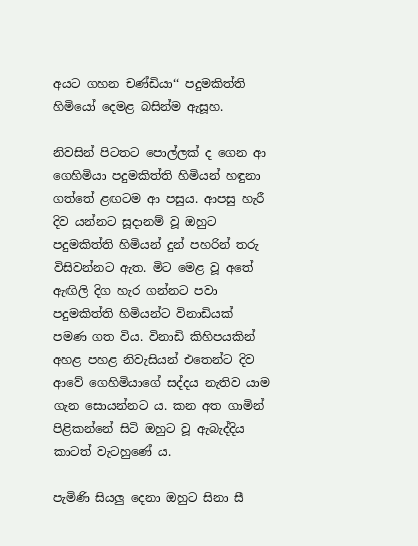අයට ගහන චණ්ඩියා‘‘ පදුමකිත්ති හිමියෝ දෙමළ බසින්ම ඇසූහ.

නිවසින් පිටතට පොල්ලක් ද ගෙන ආ ගෙහිමියා පදුමකිත්ති හිමියන් හඳුනා ගත්තේ ළඟටම ආ පසුය. ආපසු හැරී දිව යන්නට සූදානම් වූ ඔහුට පදුමකිත්ති හිමියන් දුන් පහරින් තරු විසිවන්නට ඇත. මිට මෙළ වූ අතේ ඇඟිලි දිග හැර ගන්නට පවා පදුමකිත්ති හිමියන්ට විනාඩියක් පමණ ගත විය. විනාඩි කිහිපයකින් අහළ පහළ නිවැසියන් එතෙන්ට දිව ආවේ ගෙහිමියාගේ සද්දය නැතිව යාම ගැන සොයන්නට ය. කන අත ගාමින් පිළිකන්නේ සිටි ඔහුට වූ ඇබැද්දිය කාටත් වැටහුණේ ය.

පැමිණි සියලු දෙනා ඔහුට සිනා සී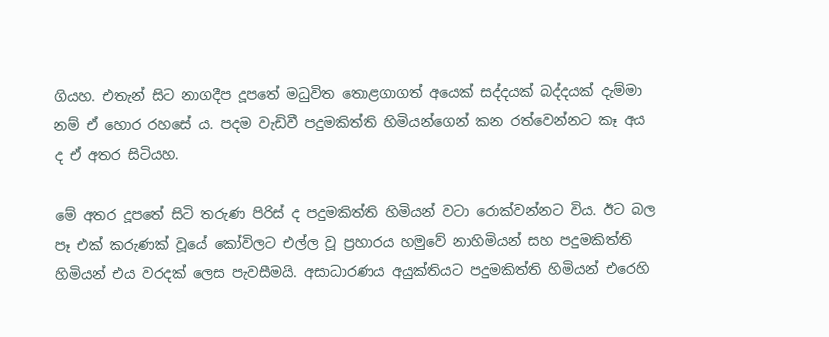ගියහ. එතැන් සිට නාගදීප දූපතේ මධුවිත තොළගාගත් අයෙක් සද්දයක් බද්දයක් දැම්මා නම් ඒ හොර රහසේ ය. පදම වැඩිවී පදුමකිත්ති හිමියන්ගෙන් කන රත්වෙන්නට කෑ අය ද ඒ අතර සිටියහ.

මේ අතර දූපතේ සිටි තරුණ පිරිස් ද පදුමකිත්ති හිමියන් වටා රොක්වන්නට විය. ඊට බල පෑ එක් කරුණක් වූයේ කෝවිලට එල්ල වූ ප්‍රහාරය හමුවේ නාහිමියන් සහ පදුමකිත්ති හිමියන් එය වරදක් ලෙස පැවසීමයි. අසාධාරණය අයුක්තියට පදුමකිත්ති හිමියන් එරෙහි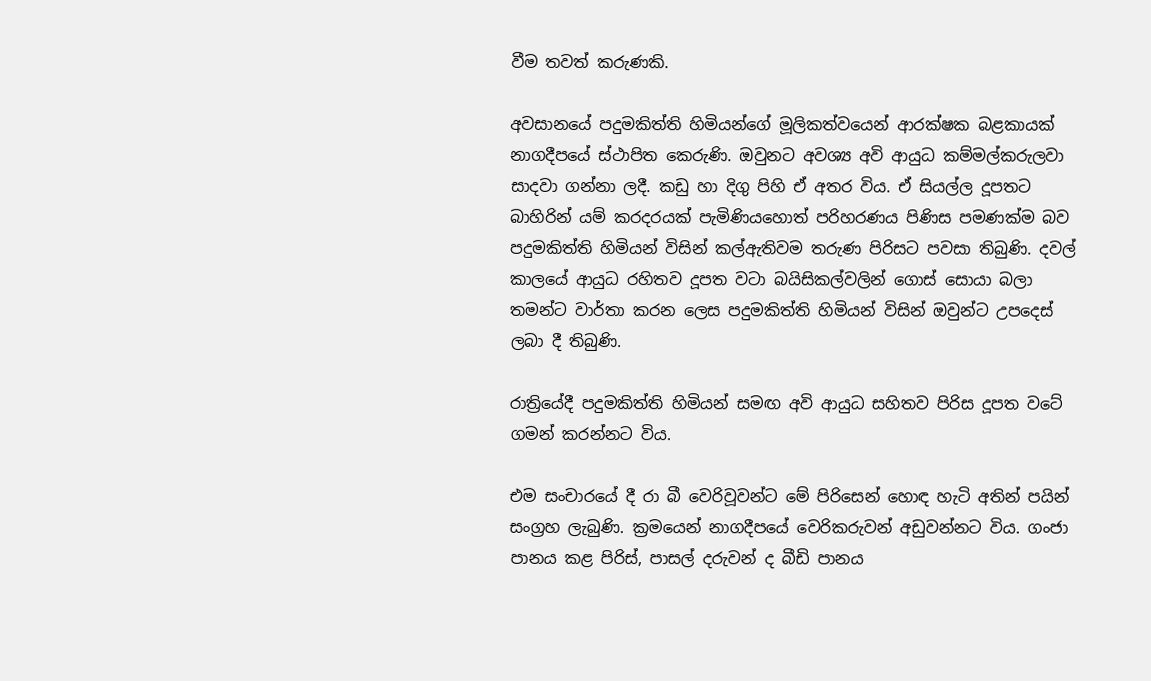වීම තවත් කරුණකි.

අවසානයේ පදුමකිත්ති හිමියන්ගේ මූලිකත්වයෙන් ආරක්ෂක බළකායක් නාගදීපයේ ස්ථාපිත කෙරුණි. ඔවුනට අවශ්‍ය අවි ආයුධ කම්මල්කරුලවා සාදවා ගන්නා ලදී. කඩු හා දිගු පිහි ඒ අතර විය. ඒ සියල්ල දූපතට බාහිරින් යම් කරදරයක් පැමිණියහොත් පරිහරණය පිණිස පමණක්ම බව පදුමකිත්ති හිමියන් විසින් කල්ඇතිවම තරුණ පිරිසට පවසා තිබුණි. දවල් කාලයේ ආයුධ රහිතව දූපත වටා බයිසිකල්වලින් ගොස් සොයා බලා තමන්ට වාර්තා කරන ලෙස පදුමකිත්ති හිමියන් විසින් ඔවුන්ට උපදෙස් ලබා දී තිබුණි.

රාත්‍රියේදී පදුමකිත්ති හිමියන් සමඟ අවි ආයුධ සහිතව පිරිස දූපත වටේ ගමන් කරන්නට විය.

එම සංචාරයේ දී රා බී වෙරිවූවන්ට මේ පිරිසෙන් හොඳ හැටි අතින් පයින් සංග්‍රහ ලැබුණි. ක්‍රමයෙන් නාගදීපයේ වෙරිකරුවන් අඩුවන්නට විය. ගංජා පානය කළ පිරිස්, පාසල් දරුවන් ද බීඩි පානය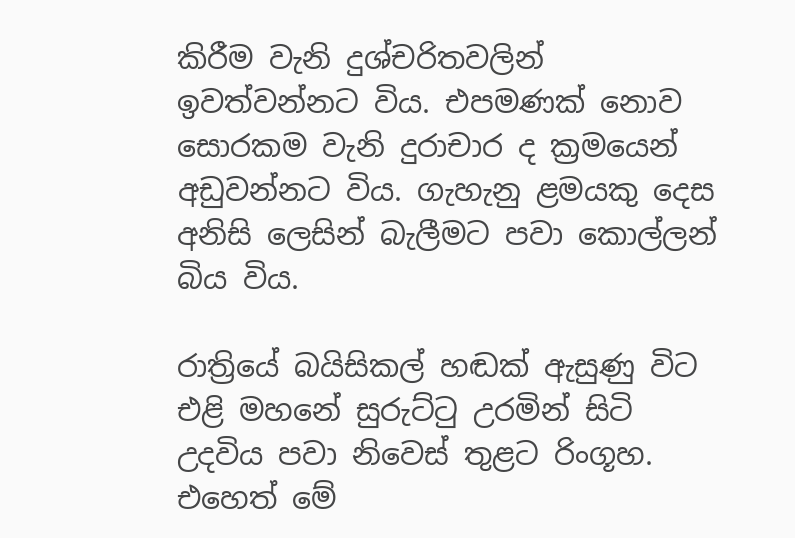කිරීම වැනි දුශ්චරිතවලින් ඉවත්වන්නට විය. එපමණක් නොව සොරකම වැනි දුරාචාර ද ක්‍රමයෙන් අඩුවන්නට විය. ගැහැනු ළමයකු දෙස අනිසි ලෙසින් බැලීමට පවා කොල්ලන් බිය විය.

රාත්‍රියේ බයිසිකල් හඬක් ඇසුණු විට එළි මහනේ සුරුට්ටු උරමින් සිටි උදවිය පවා නිවෙස් තුළට රිංගූහ. එහෙත් මේ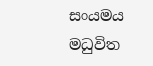සංයමය මධුවිත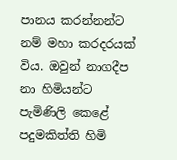පානය කරන්නන්ට නම් මහා කරදරයක් විය. ඔවුන් නාගදීප නා හිමියන්ට පැමිණිලි කෙළේ පදුමකිත්ති හිමි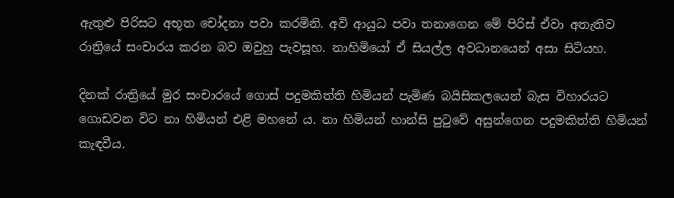ඇතුළු පිරිසට අභූත චෝදනා පවා කරමිනි. අවි ආයුධ පවා තනාගෙන මේ පිරිස් ඒවා අතැතිව රාත්‍රියේ සංචාරය කරන බව ඔවුහු පැවසූහ. නාහිමියෝ ඒ සියල්ල අවධානයෙන් අසා සිටියහ.

දිනක් රාත්‍රියේ මුර සංචාරයේ ගොස් පදුමකිත්ති හිමියන් පැමිණ බයිසිකලයෙන් බැස විහාරයට ගොඩවන විට නා හිමියන් එළි මහනේ ය. නා හිමියන් හාන්සි පුටුවේ අසුන්ගෙන පදුමකිත්ති හිමියන් කැඳවීය.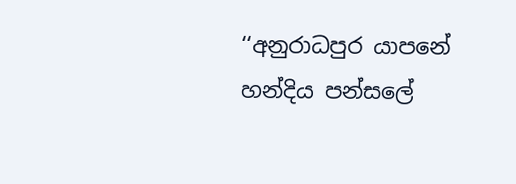‘‘අනුරාධපුර යාපනේ හන්දිය පන්සලේ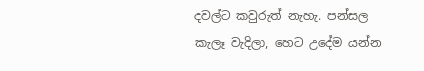දවල්ට කවුරුත් නැහැ. පන්සල කැලෑ වැදිලා, හෙට උදේම යන්න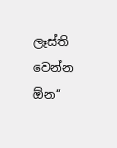ලෑස්ති වෙන්න ඕන‘‘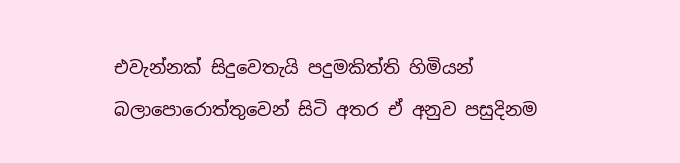එවැන්නක් සිදුවෙතැයි පදුමකිත්ති හිමියන් බලාපොරොත්තුවෙන් සිටි අතර ඒ අනුව පසුදිනම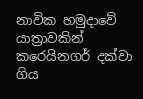නාවික හමුදාවේ යාත්‍රාවකින් කරෙයිනගර් දක්වා ගිය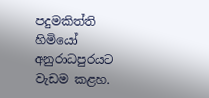පදුමකිත්ති හිමියෝ අනුරාධපුරයට වැඩම කළහ.